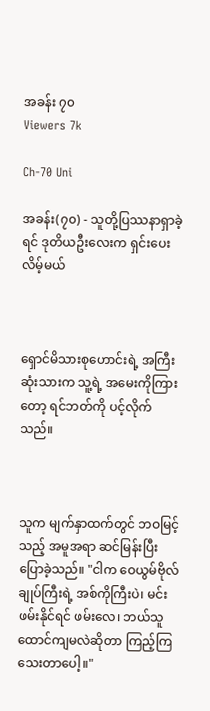အခန်း ၇၀
Viewers 7k

Ch-70 Uni

အခန်း(၇၀) - သူတို့ပြဿနာရှာခဲ့ရင် ဒုတိယဦးလေးက ရှင်းပေးလိမ့်မယ်



ရှောင်မိသားစုဟောင်းရဲ့ အကြီးဆုံးသားက သူ့ရဲ့ အမေးကိုကြားတော့ ရင်ဘတ်ကို ပင့်လိုက်သည်။



သူက မျက်နှာထက်တွင် ဘဝမြင့်သည့် အမူအရာ ဆင်မြန်းပြီး ပြောခဲ့သည်။ "ငါက ဝေယွမ်ဗိုလ်ချုပ်ကြီးရဲ့ အစ်ကိုကြီးပဲ၊ မင်း ဖမ်းနိုင်ရင် ဖမ်းလေ၊ ဘယ်သူထောင်ကျမလဲဆိုတာ ကြည့်ကြသေးတာပေါ့။"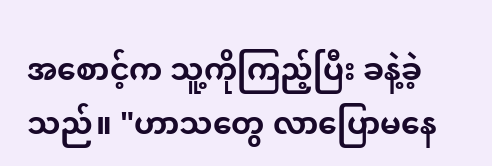အစောင့်က သူ့ကိုကြည့်ပြီး ခနဲ့ခဲ့သည်။ "ဟာသတွေ လာပြောမနေ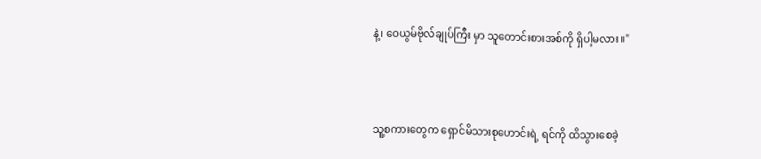နဲ့၊ ဝေယွမ်ဗိုလ်ချုပ်ကြီး မှာ သူတောင်းစားအစ်ကို ရှိပါ့မလား။"



သူ့စကားတွေက ရှောင်မိသားစုဟောင်းရဲ့ ရင်ကို ထိသွားစေခဲ့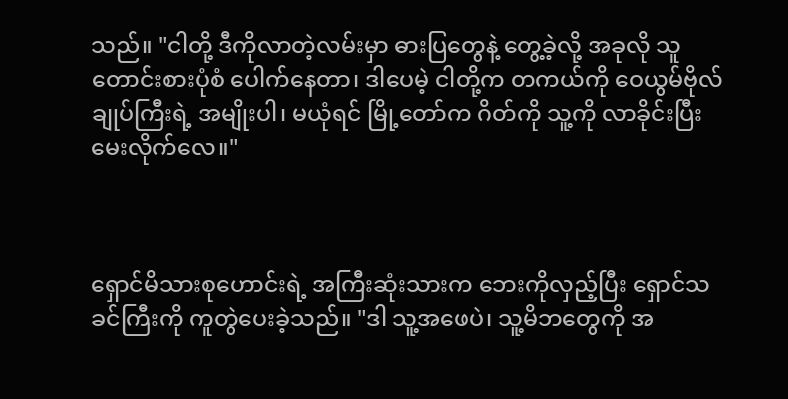သည်။ "ငါတို့ ဒီကိုလာတဲ့လမ်းမှာ ဓားပြတွေနဲ့ တွေ့ခဲ့လို့ အခုလို သူတောင်းစားပုံစံ ပေါက်နေတာ၊ ဒါပေမဲ့ ငါတို့က တကယ်ကို ဝေယွမ်ဗိုလ်ချုပ်ကြီးရဲ့ အမျိုးပါ၊ မယုံရင် မြို့တော်က ဂိတ်ကို သူ့ကို လာခိုင်းပြီး မေးလိုက်လေ။"



ရှောင်မိသားစုဟောင်းရဲ့ အကြီးဆုံးသားက ဘေးကိုလှည့်ပြီး ရှောင်သခင်ကြီးကို ကူတွဲပေးခဲ့သည်။ "ဒါ သူ့အဖေပဲ၊ သူ့မိဘတွေကို အ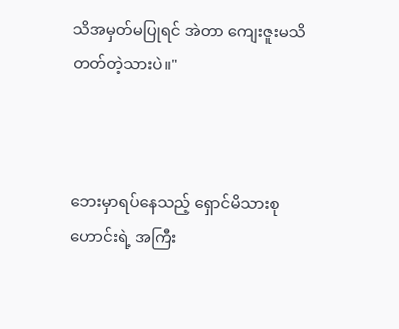သိအမှတ်မပြုရင် အဲတာ ကျေးဇူးမသိတတ်တဲ့သားပဲ။"



ဘေးမှာရပ်နေသည့် ရှောင်မိသားစုဟောင်းရဲ့ အကြီး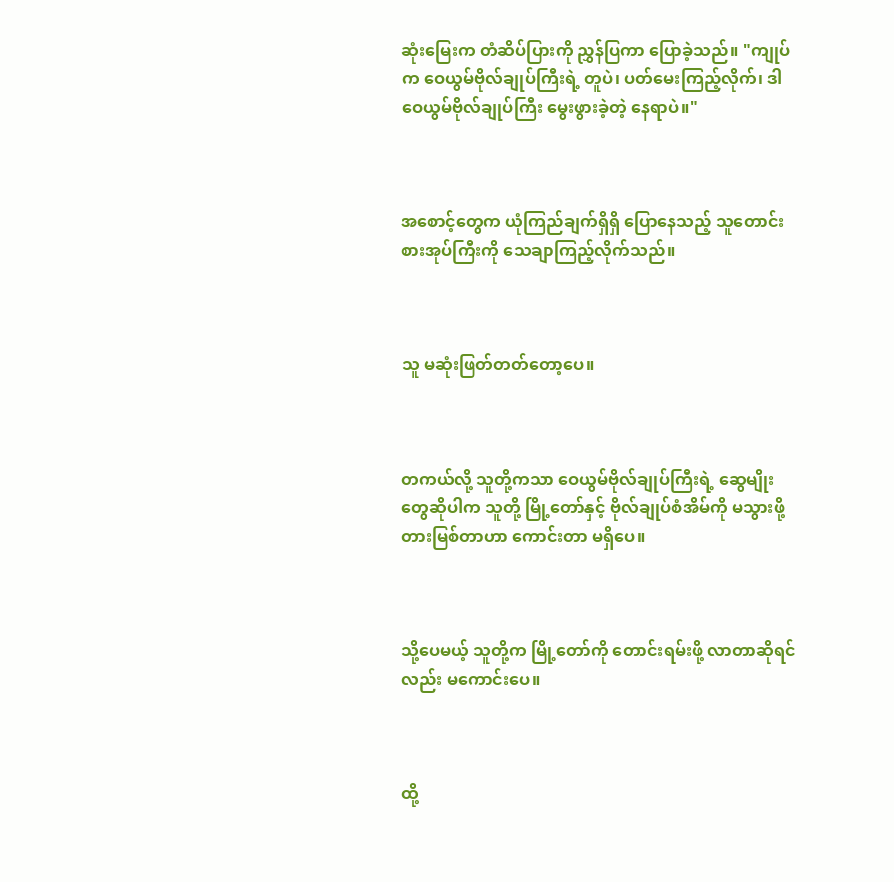ဆုံးမြေးက တံဆိပ်ပြားကို ညွှန်ပြကာ ပြောခဲ့သည်။ "ကျုပ်က ဝေယွမ်ဗိုလ်ချုပ်ကြီးရဲ့ တူပဲ၊ ပတ်မေးကြည့်လိုက်၊ ဒါ ဝေယွမ်ဗိုလ်ချုပ်ကြီး မွေးဖွားခဲ့တဲ့ နေရာပဲ။"



အစောင့်တွေက ယုံကြည်ချက်ရှိရှိ ပြောနေသည့် သူတောင်းစားအုပ်ကြီးကို သေချာကြည့်လိုက်သည်။



သူ မဆုံးဖြတ်တတ်တော့ပေ။



တကယ်လို့ သူတို့ကသာ ဝေယွမ်ဗိုလ်ချုပ်ကြီးရဲ့ ဆွေမျိုးတွေဆိုပါက သူတို့ မြို့တော်နှင့် ဗိုလ်ချုပ်စံအိမ်ကို မသွားဖို့ တားမြစ်တာဟာ ကောင်းတာ မရှိပေ။



သို့ပေမယ့် သူတို့က မြို့တော်ကို တောင်းရမ်းဖို့ လာတာဆိုရင်လည်း မကောင်းပေ။



ထို့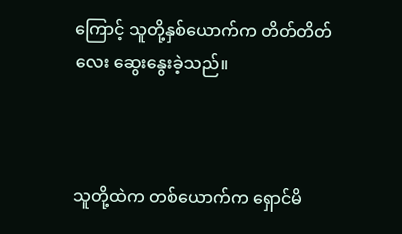ကြောင့် သူတို့နှစ်ယောက်က တိတ်တိတ်လေး ဆွေးနွေးခဲ့သည်။



သူတို့ထဲက တစ်ယောက်က ရှောင်မိ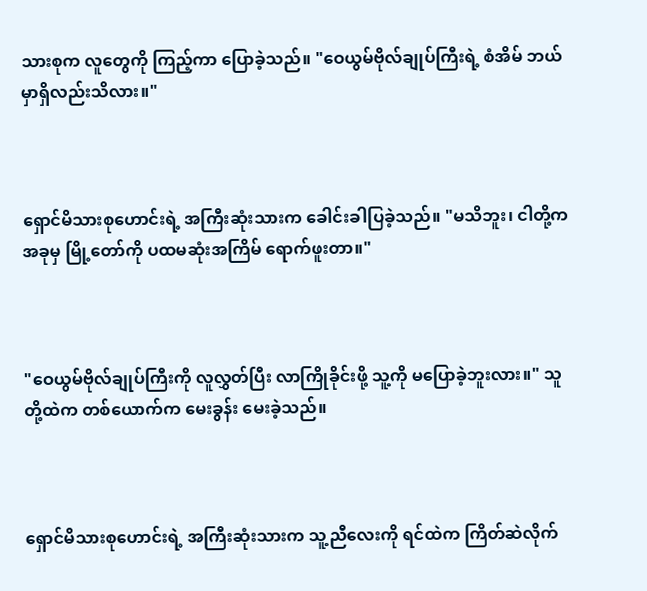သားစုက လူတွေကို ကြည့်ကာ ပြောခဲ့သည်။ "ဝေယွမ်ဗိုလ်ချုပ်ကြီးရဲ့ စံအိမ် ဘယ်မှာရှိလည်းသိလား။"



ရှောင်မိသားစုဟောင်းရဲ့ အကြီးဆုံးသားက ခေါင်းခါပြခဲ့သည်။ "မသိဘူး၊ ငါတို့က အခုမှ မြို့တော်ကို ပထမဆုံးအကြိမ် ရောက်ဖူးတာ။"



"ဝေယွမ်ဗိုလ်ချုပ်ကြီးကို လူလွှတ်ပြီး လာကြိုခိုင်းဖို့ သူ့ကို မပြောခဲ့ဘူးလား။" သူတို့ထဲက တစ်ယောက်က မေးခွန်း မေးခဲ့သည်။



ရှောင်မိသားစုဟောင်းရဲ့ အကြီးဆုံးသားက သူ့ညီလေးကို ရင်ထဲက ကြိတ်ဆဲလိုက်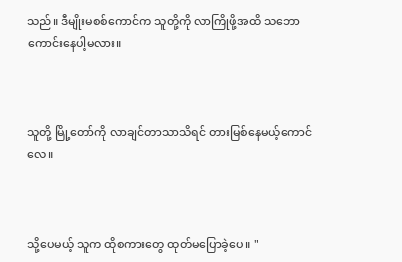သည်။ ဒီမျိုးမစစ်ကောင်က သူတို့ကို လာကြိုဖို့အထိ သဘောကောင်းနေပါ့မလား။



သူတို့ မြို့တော်ကို လာချင်တာသာသိရင် တားမြစ်နေမယ့်ကောင်လေ။



သို့ပေမယ့် သူက ထိုစကားတွေ ထုတ်မပြောခဲ့ပေ။ "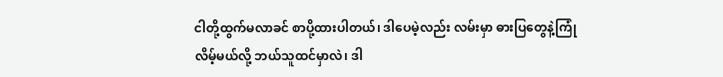ငါတို့ထွက်မလာခင် စာပို့ထားပါတယ်၊ ဒါပေမဲ့လည်း လမ်းမှာ ဓားပြတွေနဲ့ကြုံလိမ့်မယ်လို့ ဘယ်သူထင်မှာလဲ၊ ဒါ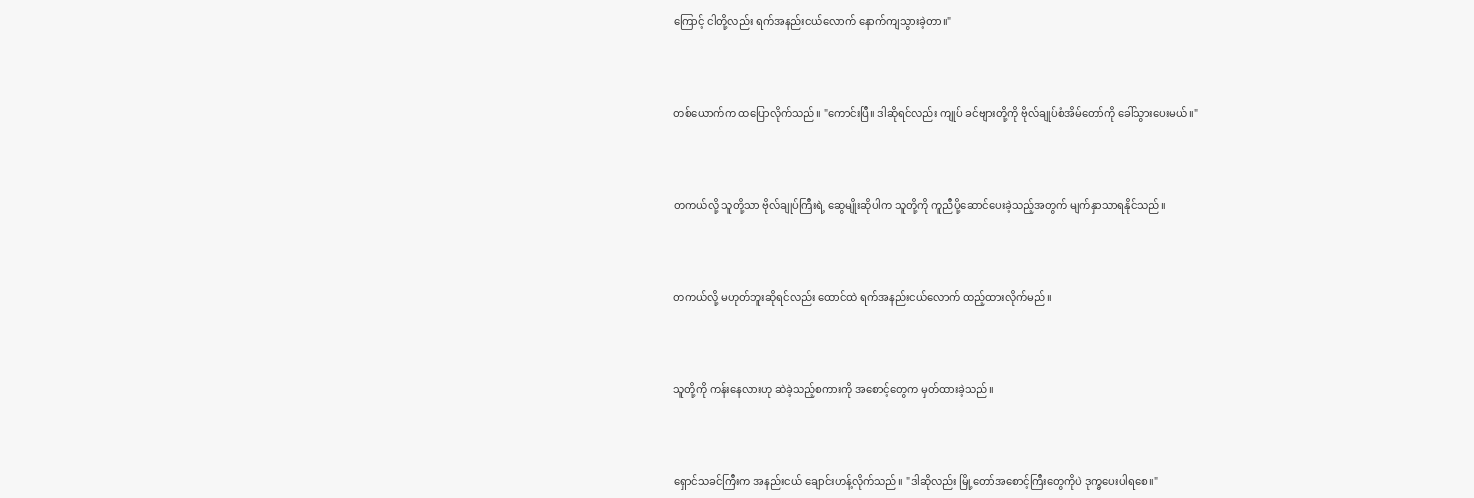ကြောင့် ငါတို့လည်း ရက်အနည်းငယ်လောက် နောက်ကျသွားခဲ့တာ။"



တစ်ယောက်က ထပြောလိုက်သည်။ "ကောင်းပြီ။ ဒါဆိုရင်လည်း ကျုပ် ခင်ဗျားတို့ကို ဗိုလ်ချုပ်စံအိမ်တော်ကို ခေါ်သွားပေးမယ်။"



တကယ်လို့ သူတို့သာ ဗိုလ်ချုပ်ကြီးရဲ့ ဆွေမျိုးဆိုပါက သူတို့ကို ကူညီပို့ဆောင်ပေးခဲ့သည့်အတွက် မျက်နှာသာရနိုင်သည်။



တကယ်လို့ မဟုတ်ဘူးဆိုရင်လည်း ထောင်ထဲ ရက်အနည်းငယ်လောက် ထည့်ထားလိုက်မည်။



သူတို့ကို ကန်းနေလားဟု ဆဲခဲ့သည့်စကားကို အစောင့်တွေက မှတ်ထားခဲ့သည်။



ရှောင်သခင်ကြီးက အနည်းငယ် ချောင်းဟန့်လိုက်သည်။ "ဒါဆိုလည်း မြို့တော်အစောင့်ကြီးတွေကိုပဲ ဒုက္ခပေးပါရစေ။"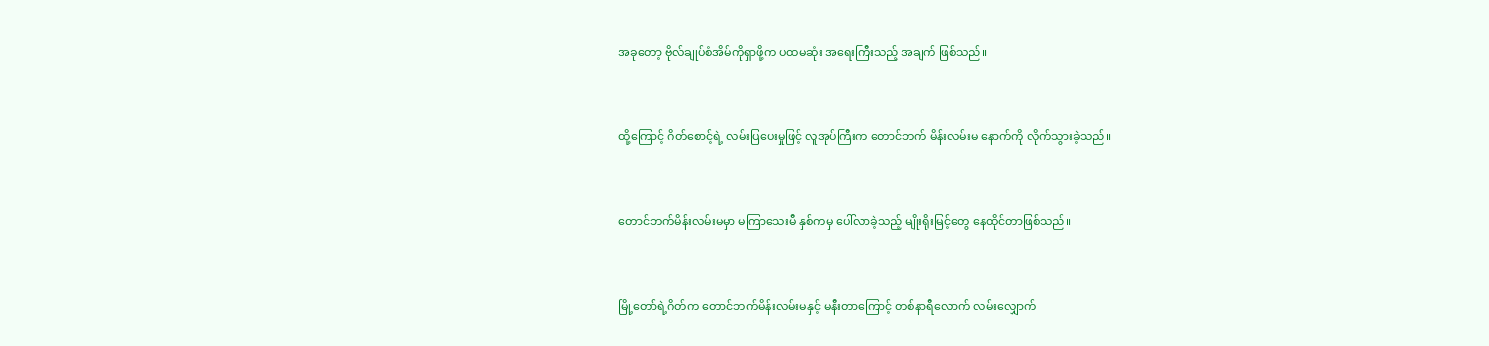အခုတော့ ဗိုလ်ချုပ်စံအိမ်ကိုရှာဖို့က ပထမဆုံး အရေးကြီးသည့် အချက် ဖြစ်သည်။



ထို့ကြောင့် ဂိတ်စောင့်ရဲ့ လမ်းပြပေးမှုဖြင့် လူအုပ်ကြီးက တောင်ဘက် မိန်းလမ်းမ နောက်ကို လိုက်သွားခဲ့သည်။



တောင်ဘက်မိန်းလမ်းမမှာ မကြာသေးမီ နှစ်ကမှ ပေါ်လာခဲ့သည့် မျိုးရိုးမြင့်တွေ နေထိုင်တာဖြစ်သည်။



မြို့တော်ရဲ့ဂိတ်က တောင်ဘက်မိန်းလမ်းမနှင့် မနီးတာကြောင့် တစ်နာရီလောက် လမ်းလျှောက်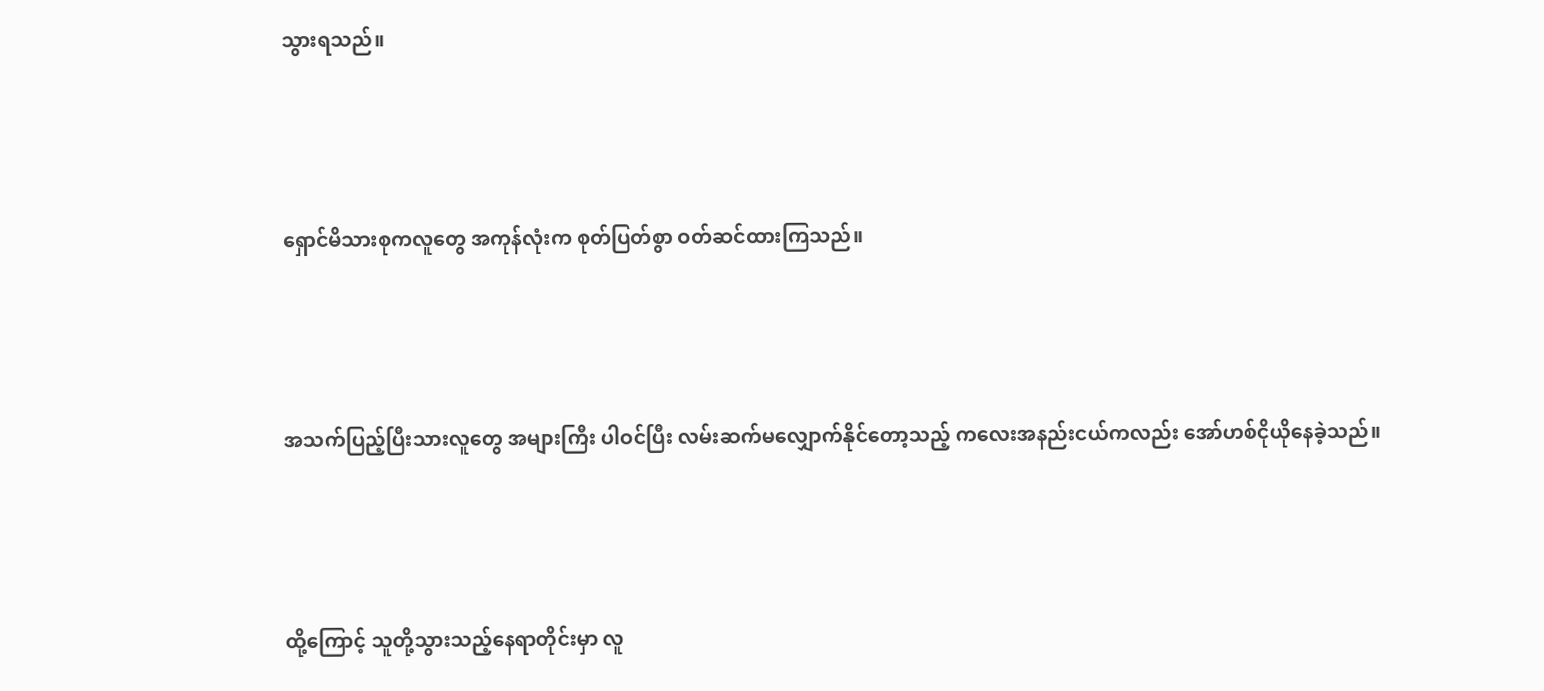သွားရသည်။



ရှောင်မိသားစုကလူတွေ အကုန်လုံးက စုတ်ပြတ်စွာ ဝတ်ဆင်ထားကြသည်။



အသက်ပြည့်ပြီးသားလူတွေ အများကြီး ပါဝင်ပြီး လမ်းဆက်မလျှောက်နိုင်တော့သည့် ကလေးအနည်းငယ်ကလည်း အော်ဟစ်ငိုယိုနေခဲ့သည်။



ထို့ကြောင့် သူတို့သွားသည့်နေရာတိုင်းမှာ လူ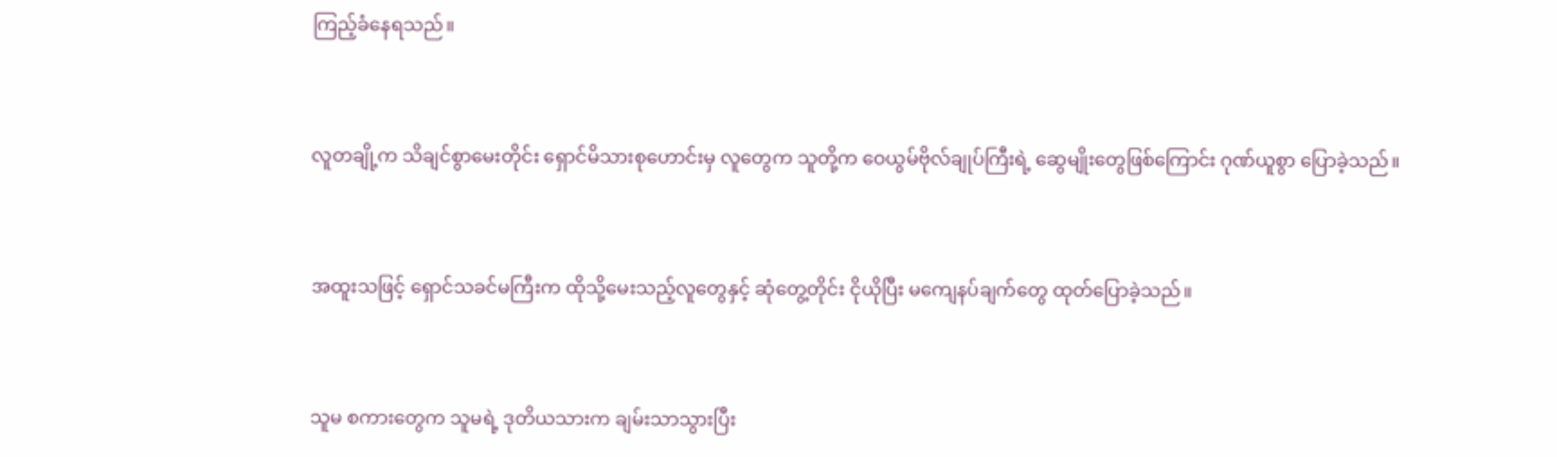ကြည့်ခံနေရသည်။



လူတချို့က သိချင်စွာမေးတိုင်း ရှောင်မိသားစုဟောင်းမှ လူတွေက သူတို့က ဝေယွမ်ဗိုလ်ချုပ်ကြီးရဲ့ ဆွေမျိုးတွေဖြစ်ကြောင်း ဂုဏ်ယူစွာ ပြောခဲ့သည်။



အထူးသဖြင့် ရှောင်သခင်မကြီးက ထိုသို့မေးသည့်လူတွေနှင့် ဆုံတွေ့တိုင်း ငိုယိုပြီး မကျေနပ်ချက်တွေ ထုတ်ပြောခဲ့သည်။



သူမ စကားတွေက သူမရဲ့ ဒုတိယသားက ချမ်းသာသွားပြီး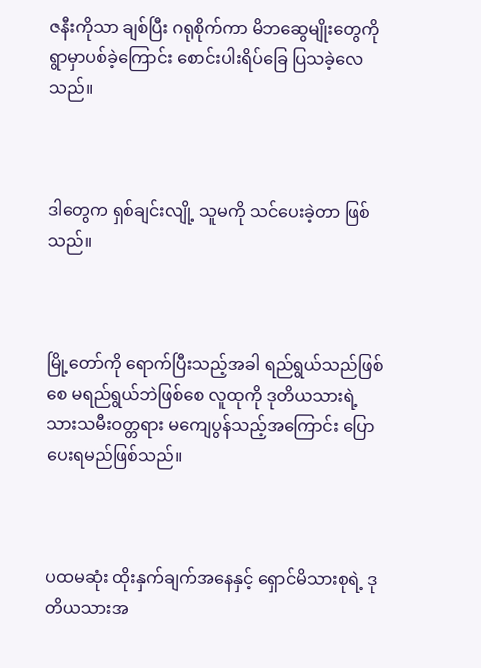ဇနီးကိုသာ ချစ်ပြီး ဂရုစိုက်ကာ မိဘဆွေမျိုးတွေကို ရွာမှာပစ်ခဲ့ကြောင်း စောင်းပါးရိပ်ခြေ ပြသခဲ့လေသည်။



ဒါတွေက ရှစ်ချင်းလျို့ သူမကို သင်ပေးခဲ့တာ ဖြစ်သည်။



မြို့တော်ကို ရောက်ပြီးသည့်အခါ ရည်ရွယ်သည်ဖြစ်စေ မရည်ရွယ်ဘဲဖြစ်စေ လူထုကို ဒုတိယသားရဲ့ သားသမီးဝတ္တရား မကျေပွန်သည့်အကြောင်း ပြောပေးရမည်ဖြစ်သည်။



ပထမဆုံး ထိုးနှက်ချက်အနေနှင့် ရှောင်မိသားစုရဲ့ ဒုတိယသားအ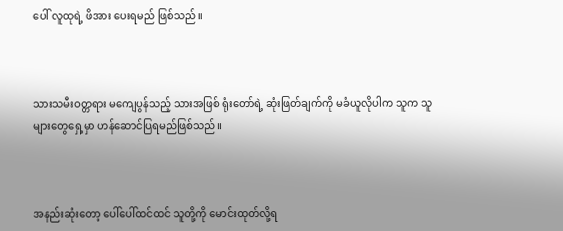ပေါ် လူထုရဲ့ ဖိအား ပေးရမည် ဖြစ်သည်။



သားသမီးဝတ္တရား မကျေပွန်သည့် သားအဖြစ် ရုံးတော်ရဲ့ ဆုံးဖြတ်ချက်ကို မခံယူလိုပါက သူက သူများတွေရှေ့မှာ ဟန်ဆောင်ပြရမည်ဖြစ်သည်။



အနည်းဆုံးတော့ ပေါ်ပေါ်ထင်ထင် သူတို့ကို မောင်းထုတ်လို့ရ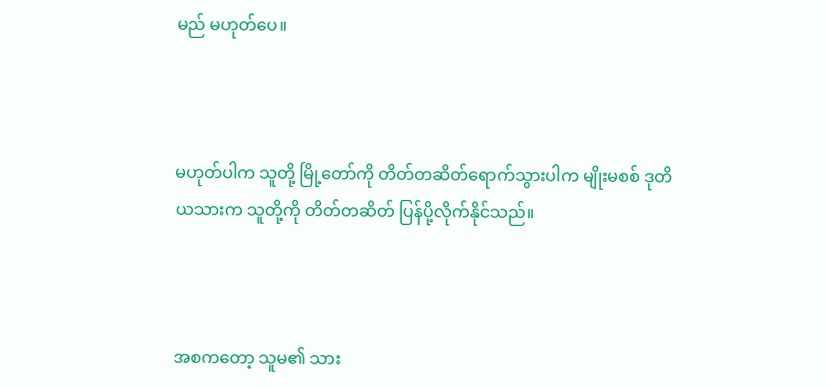မည် မဟုတ်ပေ။



မဟုတ်ပါက သူတို့ မြို့တော်ကို တိတ်တဆိတ်ရောက်သွားပါက မျိုးမစစ် ဒုတိယသားက သူတို့ကို တိတ်တဆိတ် ပြန်ပို့လိုက်နိုင်သည်။



အစကတော့ သူမ၏ သား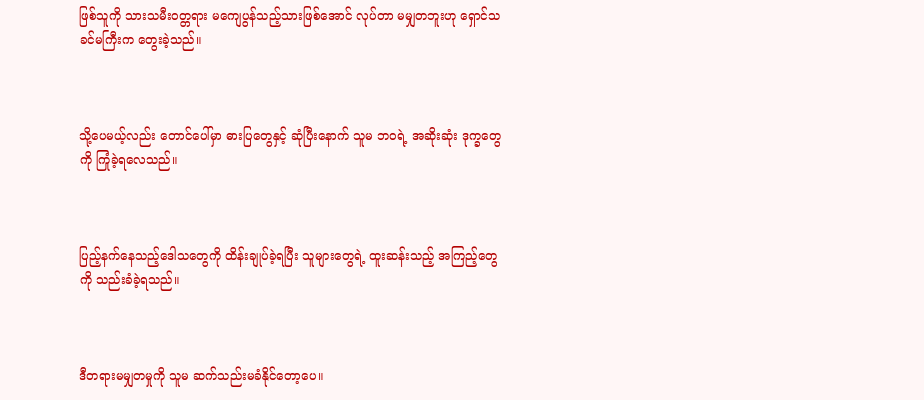ဖြစ်သူကို သားသမီးဝတ္တရား မကျေပွန်သည့်သားဖြစ်အောင် လုပ်တာ မမျှတဘူးဟု ရှောင်သခင်မကြီးက တွေးခဲ့သည်။



သို့ပေမယ့်လည်း တောင်ပေါ်မှာ ဓားပြတွေနှင့် ဆုံပြီးနောက် သူမ ဘဝရဲ့ အဆိုးဆုံး ဒုက္ခတွေကို ကြုံခဲ့ရလေသည်။



ပြည့်နက်နေသည့်ဒေါသတွေကို ထိန်းချုပ်ခဲ့ရပြီး သူများတွေရဲ့ ထူးဆန်းသည့် အကြည့်တွေကို သည်းခံခဲ့ရသည်။



ဒီတရားမမျှတမှုကို သူမ ဆက်သည်းမခံနိုင်တော့ပေ။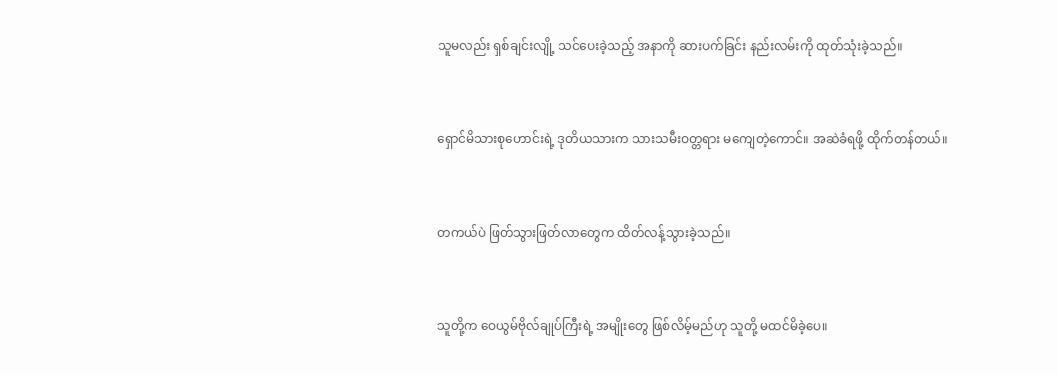သူမလည်း ရှစ်ချင်းလျို့ သင်ပေးခဲ့သည့် အနာကို ဆားပက်ခြင်း နည်းလမ်းကို ထုတ်သုံးခဲ့သည်။



ရှောင်မိသားစုဟောင်းရဲ့ ဒုတိယသားက သားသမီးဝတ္တရား မကျေတဲ့ကောင်။ အဆဲခံရဖို့ ထိုက်တန်တယ်။



တကယ်ပဲ ဖြတ်သွားဖြတ်လာတွေက ထိတ်လန့်သွားခဲ့သည်။



သူတို့က ဝေယွမ်ဗိုလ်ချုပ်ကြီးရဲ့ အမျိုးတွေ ဖြစ်လိမ့်မည်ဟု သူတို့ မထင်မိခဲ့ပေ။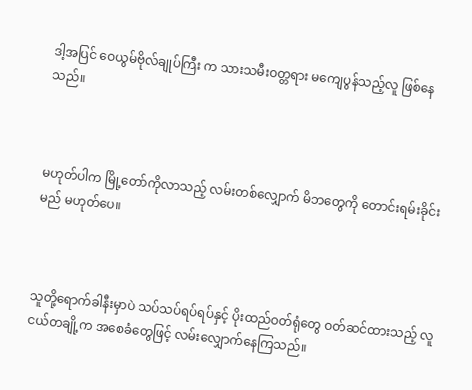ဒါ့အပြင် ဝေယွမ်ဗိုလ်ချုပ်ကြီး က သားသမီးဝတ္တရား မကျေပွန်သည့်လူ ဖြစ်နေသည်။



မဟုတ်ပါက မြို့တော်ကိုလာသည့် လမ်းတစ်လျှောက် မိဘတွေကို တောင်းရမ်းခိုင်းမည် မဟုတ်ပေ။



သူတို့ရောက်ခါနီးမှာပဲ သပ်သပ်ရပ်ရပ်နှင့် ပိုးထည်ဝတ်ရုံတွေ ဝတ်ဆင်ထားသည့် လူငယ်တချို့က အစေခံတွေဖြင့် လမ်းလျှောက်နေကြသည်။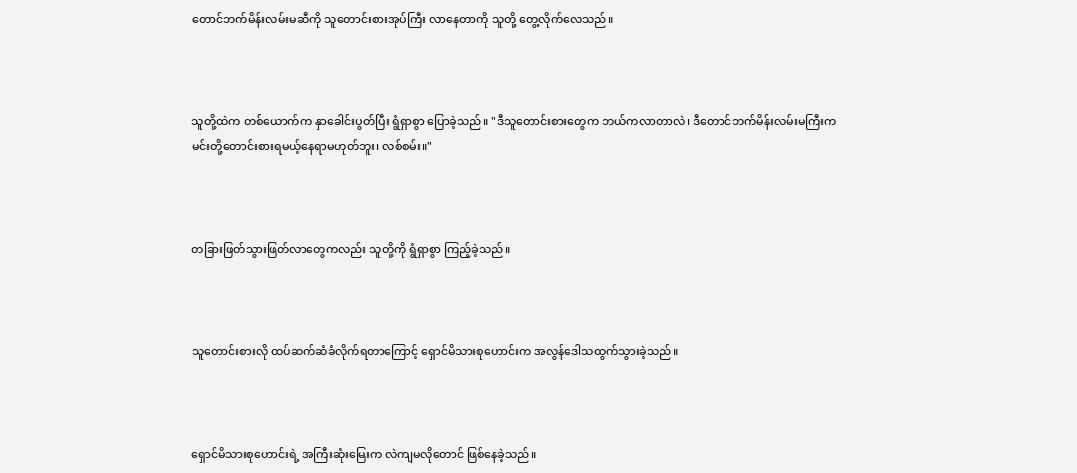တောင်ဘက်မိန်းလမ်းမဆီကို သူတောင်းစားအုပ်ကြီး လာနေတာကို သူတို့ တွေ့လိုက်လေသည်။



သူတို့ထဲက တစ်ယောက်က နှာခေါင်းပွတ်ပြီး ရွံရှာစွာ ပြောခဲ့သည်။ "ဒီသူတောင်းစားတွေက ဘယ်ကလာတာလဲ၊ ဒီတောင်ဘက်မိန်းလမ်းမကြီးက မင်းတို့တောင်းစားရမယ့်နေရာမဟုတ်ဘူး၊ လစ်စမ်း။"



တခြားဖြတ်သွားဖြတ်လာတွေကလည်း သူတို့ကို ရွံရှာစွာ ကြည့်ခဲ့သည်။



သူတောင်းစားလို ထပ်ဆက်ဆံခံလိုက်ရတာကြောင့် ရှောင်မိသားစုဟောင်းက အလွန်ဒေါသထွက်သွားခဲ့သည်။



ရှောင်မိသားစုဟောင်းရဲ့ အကြီးဆုံးမြေးက လဲကျမလိုတောင် ဖြစ်နေခဲ့သည်။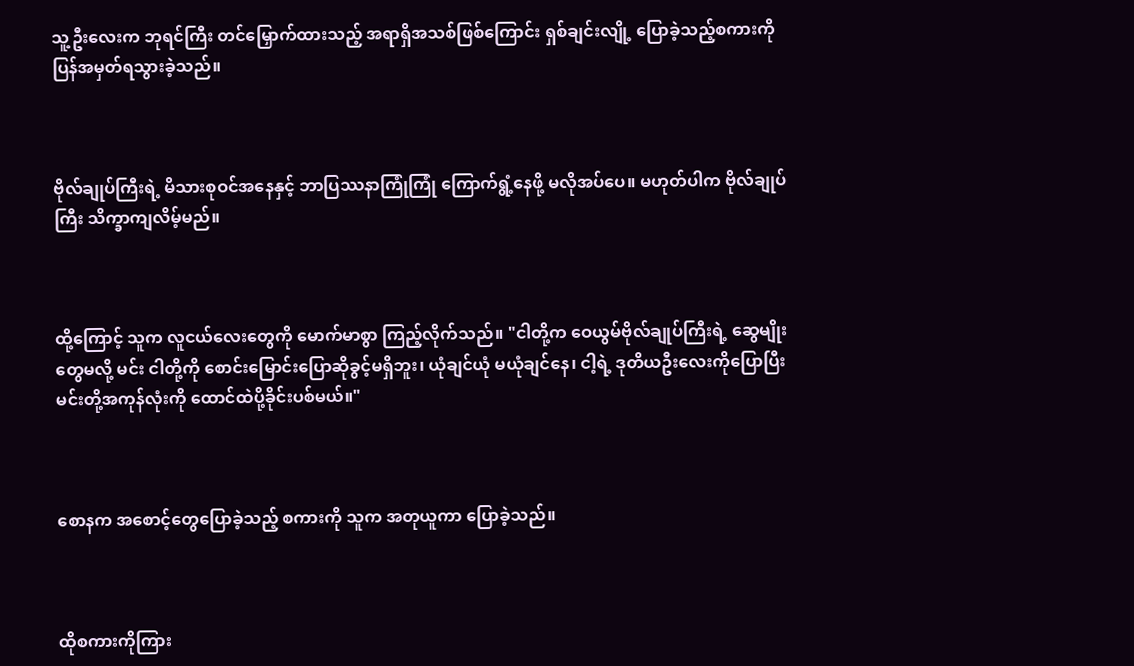သူ့ဦးလေးက ဘုရင်ကြီး တင်မြှောက်ထားသည့် အရာရှိအသစ်ဖြစ်ကြောင်း ရှစ်ချင်းလျို့ ပြောခဲ့သည့်စကားကို ပြန်အမှတ်ရသွားခဲ့သည်။



ဗိုလ်ချုပ်ကြီးရဲ့ မိသားစုဝင်အနေနှင့် ဘာပြဿနာကြုံကြုံ ကြောက်ရွံ့နေဖို့ မလိုအပ်ပေ။ မဟုတ်ပါက ဗိုလ်ချုပ်ကြီး သိက္ခာကျလိမ့်မည်။



ထို့ကြောင့် သူက လူငယ်လေးတွေကို မောက်မာစွာ ကြည့်လိုက်သည်။ "ငါတို့က ဝေယွမ်ဗိုလ်ချုပ်ကြီးရဲ့ ဆွေမျိုးတွေမလို့ မင်း ငါတို့ကို စောင်းမြောင်းပြောဆိုခွင့်မရှိဘူး၊ ယုံချင်ယုံ မယုံချင်နေ၊ ငါ့ရဲ့ ဒုတိယဦးလေးကိုပြောပြီး မင်းတို့အကုန်လုံးကို ထောင်ထဲပို့ခိုင်းပစ်မယ်။"



စောနက အစောင့်တွေပြောခဲ့သည့် စကားကို သူက အတုယူကာ ပြောခဲ့သည်။



ထိုစကားကိုကြား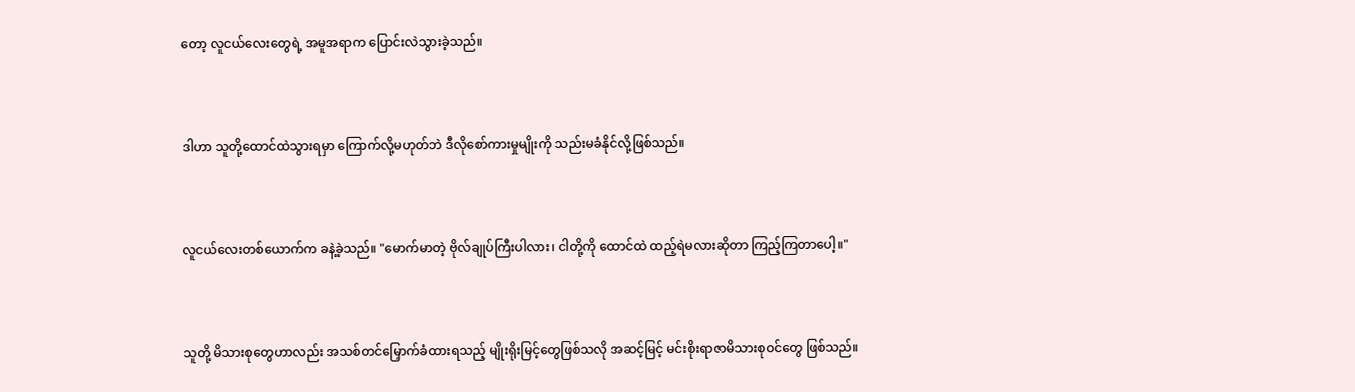တော့ လူငယ်လေးတွေရဲ့ အမူအရာက ပြောင်းလဲသွားခဲ့သည်။



ဒါဟာ သူတို့ထောင်ထဲသွားရမှာ ကြောက်လို့မဟုတ်ဘဲ ဒီလိုစော်ကားမှုမျိုးကို သည်းမခံနိုင်လို့ဖြစ်သည်။



လူငယ်လေးတစ်ယောက်က ခနဲ့ခဲ့သည်။ "မောက်မာတဲ့ ဗိုလ်ချုပ်ကြီးပါလား၊ ငါတို့ကို ထောင်ထဲ ထည့်ရဲမလားဆိုတာ ကြည့်ကြတာပေါ့။"



သူတို့ မိသားစုတွေဟာလည်း အသစ်တင်မြှောက်ခံထားရသည့် မျိုးရိုးမြင့်တွေဖြစ်သလို အဆင့်မြင့် မင်းစိုးရာဇာမိသားစုဝင်တွေ ဖြစ်သည်။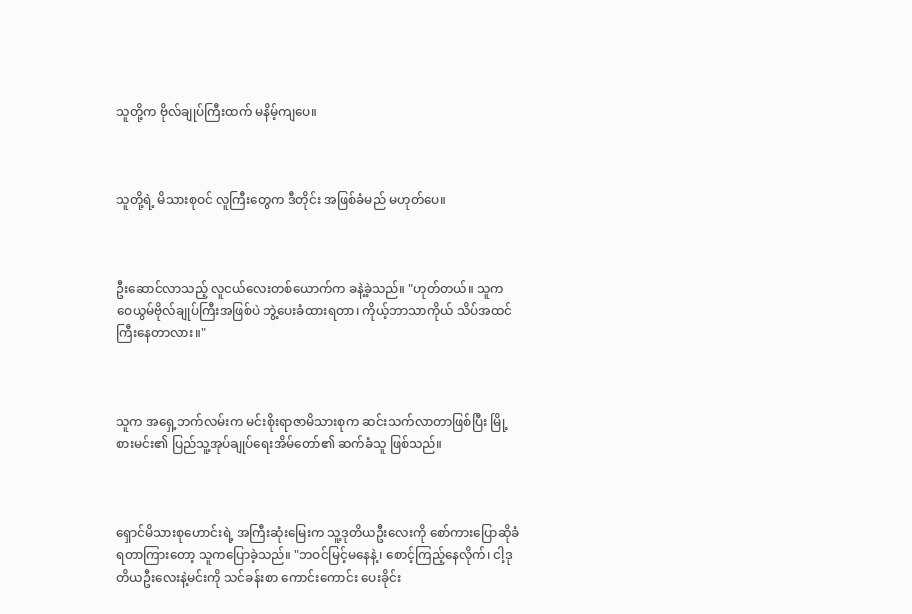သူတို့က ဗိုလ်ချုပ်ကြီးထက် မနိမ့်ကျပေ။



သူတို့ရဲ့ မိသားစုဝင် လူကြီးတွေက ဒီတိုင်း အဖြစ်ခံမည် မဟုတ်ပေ။



ဦးဆောင်လာသည့် လူငယ်လေးတစ်ယောက်က ခနဲ့ခဲ့သည်။ "ဟုတ်တယ်။ သူက ဝေယွမ်ဗိုလ်ချုပ်ကြီးအဖြစ်ပဲ ဘွဲ့ပေးခံထားရတာ၊ ကိုယ့်ဘာသာကိုယ် သိပ်အထင်ကြီးနေတာလား။"



သူက အရှေ့ဘက်လမ်းက မင်းစိုးရာဇာမိသားစုက ဆင်းသက်လာတာဖြစ်ပြီး မြို့စားမင်း၏ ပြည်သူ့အုပ်ချုပ်ရေးအိမ်တော်၏ ဆက်ခံသူ ဖြစ်သည်။



ရှောင်မိသားစုဟောင်းရဲ့ အကြီးဆုံးမြေးက သူ့ဒုတိယဦးလေးကို စော်ကားပြောဆိုခံရတာကြားတော့ သူကပြောခဲ့သည်။ "ဘဝင်မြင့်မနေနဲ့၊ စောင့်ကြည့်နေလိုက်၊ ငါ့ဒုတိယဦးလေးနဲ့မင်းကို သင်ခန်းစာ ကောင်းကောင်း ပေးခိုင်း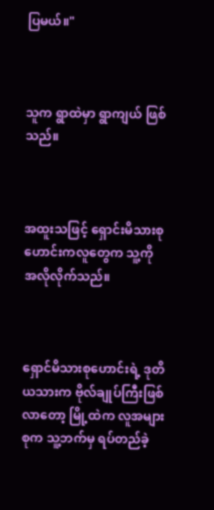ပြမယ်။"



သူက ရွာထဲမှာ ရွာကျယ် ဖြစ်သည်။



အထူးသဖြင့် ရှောင်းမိသားစုဟောင်းကလူတွေက သူ့ကို အလိုလိုက်သည်။



ရှောင်မိသားစုဟောင်းရဲ့ ဒုတိယသားက ဗိုလ်ချုပ်ကြီးဖြစ်လာတော့ မြို့ထဲက လူအများစုက သူ့ဘက်မှ ရပ်တည်ခဲ့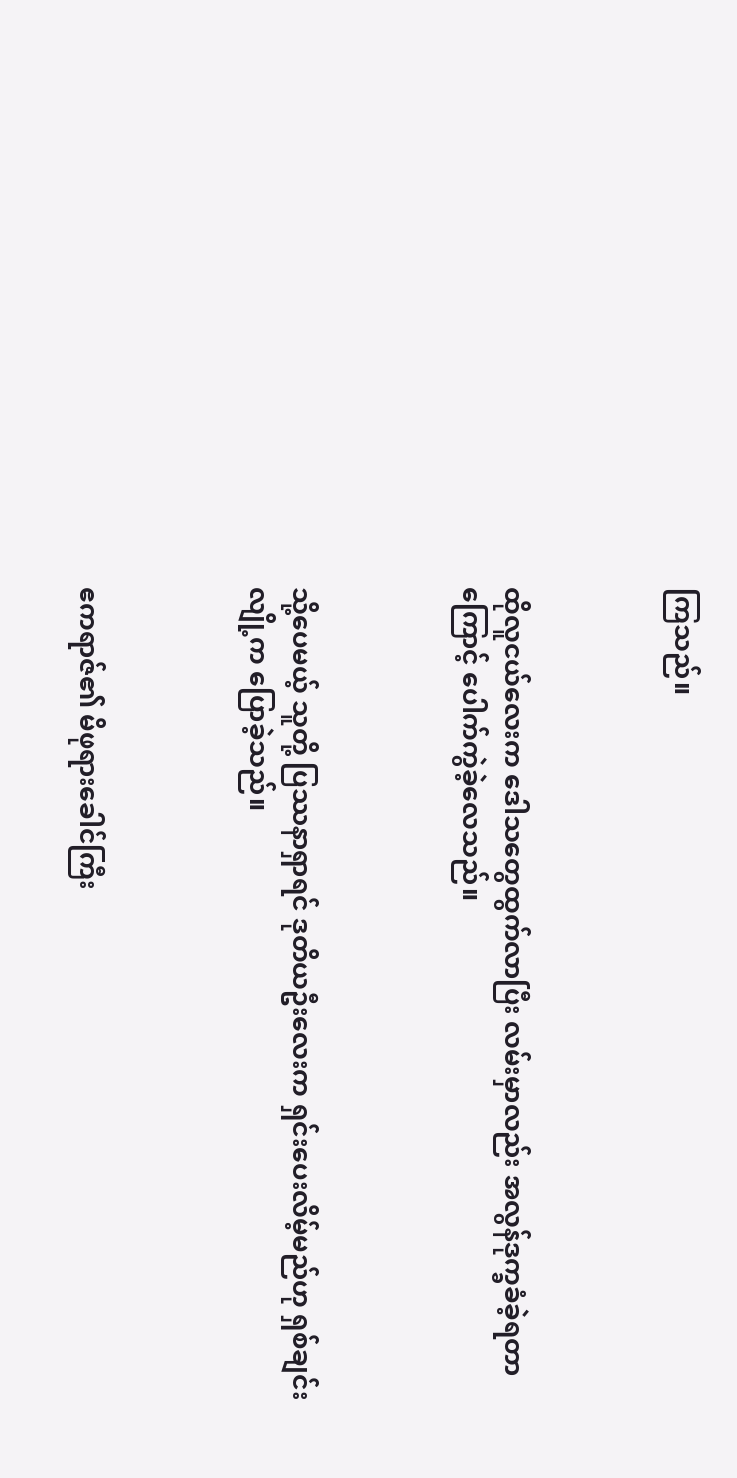ကြသည်။



ထိုလူငယ်လေးက ဒေါသတွေထွက်လာပြီး လမ်းမှာလည်း အလွန်ဒုက္ခခံခဲ့ရတာကြောင့် ပေါက်ကွဲခဲ့လေသည်။



သို့ပေမယ့် သူတို့ ပြဿနာရှာရင် ဒုတိယဦးလေးက ရှင်းပေးလိမ့်မည်ဟု ရှစ်ချင်းလျို့က ပြောခဲ့သည်။



ဧကရာဇ်၏ မိဖုရားခေါင်ကြီး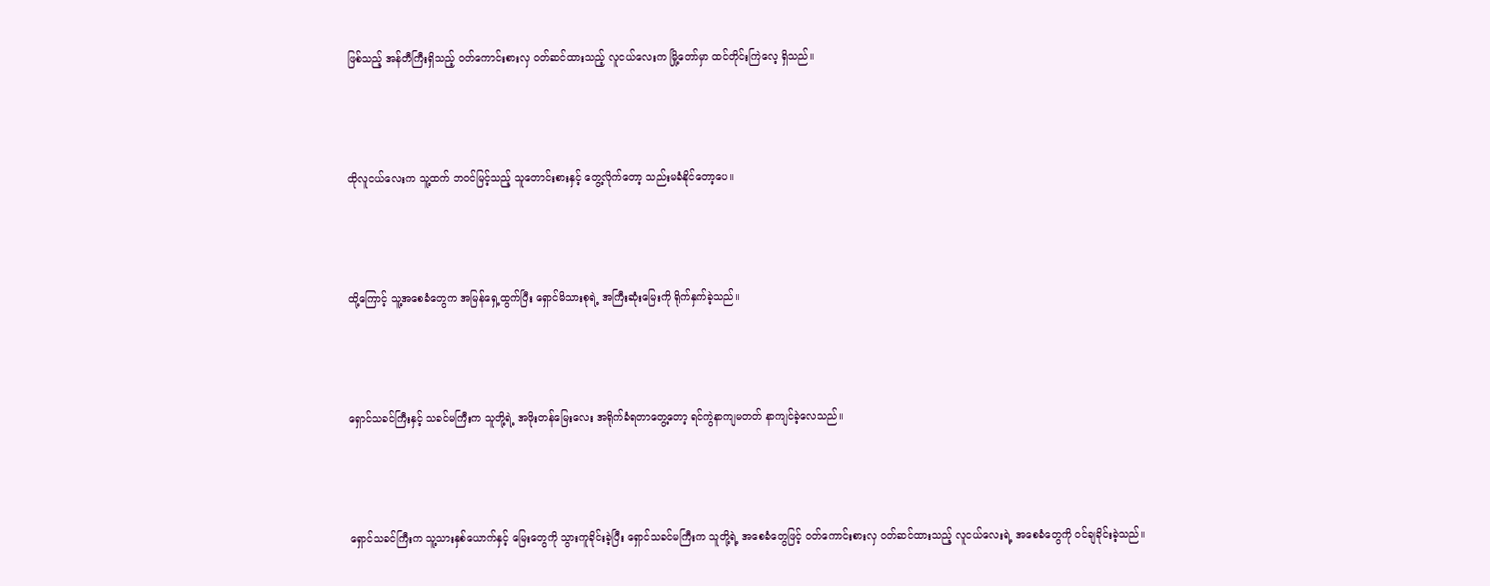ဖြစ်သည့် အန်တီကြီးရှိသည့် ဝတ်ကောင်းစားလှ ဝတ်ဆင်ထားသည့် လူငယ်လေးက မြို့တော်မှာ ထင်တိုင်းကြဲလေ့ ရှိသည်။



ထိုလူငယ်လေးက သူ့ထက် ဘဝင်မြင့်သည့် သူတောင်းစားနှင့် တွေ့လိုက်တော့ သည်းမခံနိုင်တော့ပေ။



ထို့ကြောင့် သူ့အစေခံတွေက အမြန်ရှေ့ထွက်ပြီး ရှောင်မိသားစုရဲ့ အကြီးဆုံးမြေးကို ရိုက်နှက်ခဲ့သည်။



ရှောင်သခင်ကြီးနှင့် သခင်မကြီးက သူတို့ရဲ့ အဖိုးတန်မြေးလေး အရိုက်ခံရတာတွေ့တော့ ရင်ကွဲနာကျမတတ် နာကျင်ခဲ့လေသည်။



ရှောင်သခင်ကြီးက သူ့သားနှစ်ယောက်နှင့် မြေးတွေကို သွားကူခိုင်းခဲ့ပြီး ရှောင်သခင်မကြီးက သူတို့ရဲ့ အစေခံတွေဖြင့် ဝတ်ကောင်းစားလှ ဝတ်ဆင်ထားသည့် လူငယ်လေးရဲ့ အစေခံတွေကို ဝင်ချခိုင်းခဲ့သည်။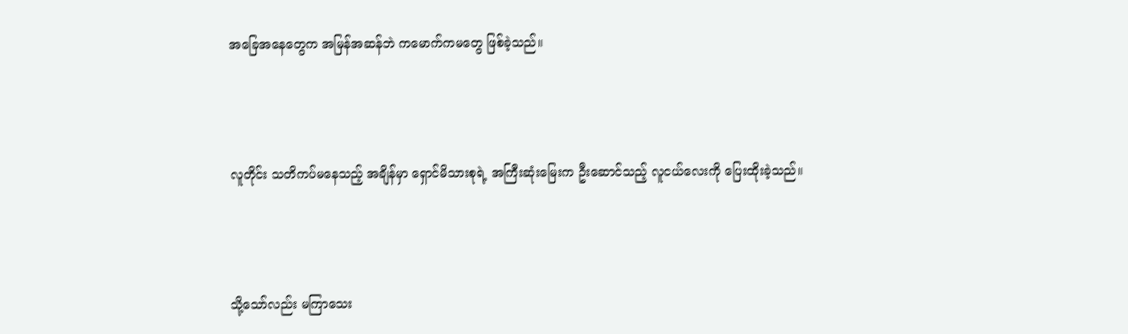အခြေအနေတွေက အမြန်အဆန်ဘဲ ကမောက်ကမတွေ ဖြစ်ခဲ့သည်။



လူတိုင်း သတိကပ်မနေသည့် အချိန်မှာ ရှောင်မိသားစုရဲ့ အကြီးဆုံးမြေးက ဦးဆောင်သည့် လူငယ်လေးကို ပြေးထိုးခဲ့သည်။



သို့သော်လည်း မကြာသေး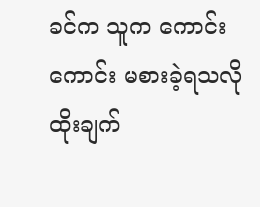ခင်က သူက ကောင်းကောင်း မစားခဲ့ရသလို ထိုးချက်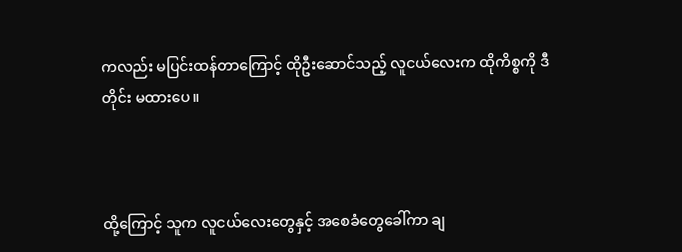ကလည်း မပြင်းထန်တာကြောင့် ထိုဦးဆောင်သည့် လူငယ်လေးက ထိုကိစ္စကို ဒီတိုင်း မထားပေ။



ထို့ကြောင့် သူက လူငယ်လေးတွေနှင့် အစေခံတွေခေါ်ကာ ချ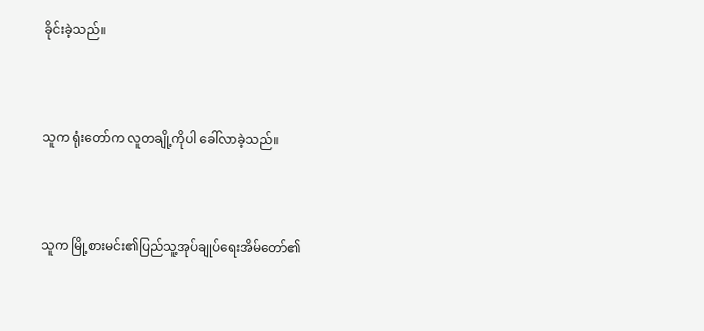ခိုင်းခဲ့သည်။



သူက ရုံးတော်က လူတချို့ကိုပါ ခေါ်လာခဲ့သည်။



သူက မြို့စားမင်း၏ပြည်သူ့အုပ်ချုပ်ရေးအိမ်တော်၏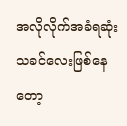အလိုလိုက်အခံရဆုံး သခင်လေးဖြစ်နေတော့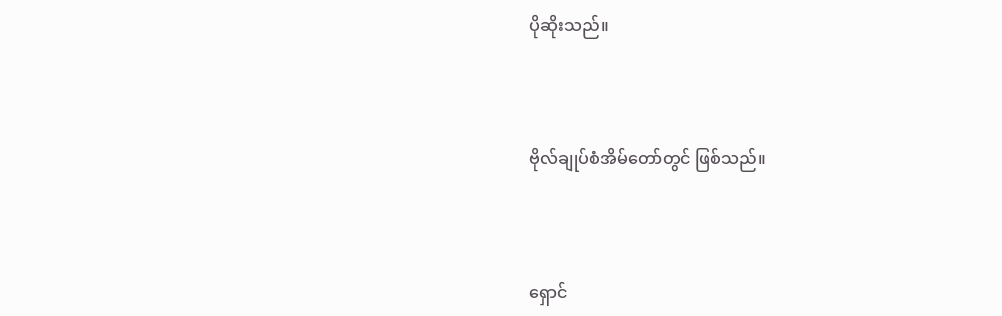ပိုဆိုးသည်။



ဗိုလ်ချုပ်စံအိမ်တော်တွင် ဖြစ်သည်။



ရှောင်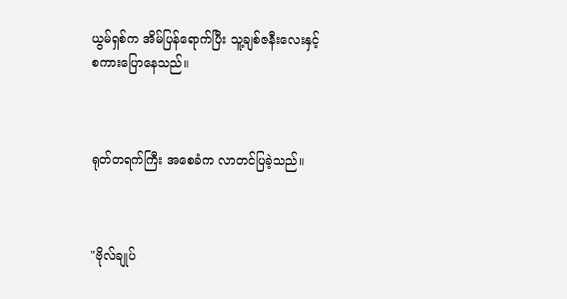ယွမ်ရှစ်က အိမ်ပြန်ရောက်ပြီး သူ့ချစ်ဇနီးလေးနှင့် စကားပြောနေသည်။



ရုတ်တရက်ကြီး အစေခံက လာတင်ပြခဲ့သည်။



"ဗိုလ်ချုပ်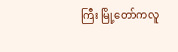ကြီး မြို့တော်ကလူ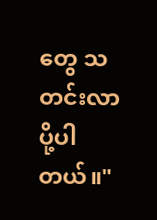တွေ သတင်းလာပို့ပါတယ်။"